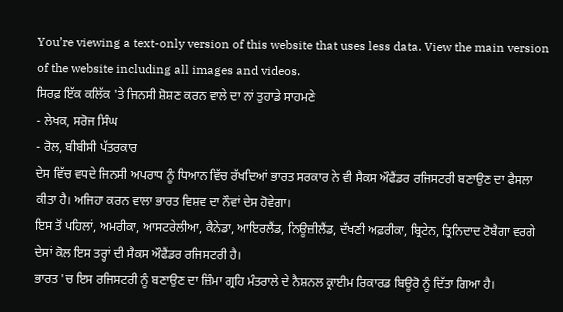You’re viewing a text-only version of this website that uses less data. View the main version of the website including all images and videos.
ਸਿਰਫ਼ ਇੱਕ ਕਲਿੱਕ 'ਤੇ ਜਿਨਸੀ ਸ਼ੋਸ਼ਣ ਕਰਨ ਵਾਲੇ ਦਾ ਨਾਂ ਤੁਹਾਡੇ ਸਾਹਮਣੇ
- ਲੇਖਕ, ਸਰੋਜ ਸਿੰਘ
- ਰੋਲ, ਬੀਬੀਸੀ ਪੱਤਰਕਾਰ
ਦੇਸ ਵਿੱਚ ਵਧਦੇ ਜਿਨਸੀ ਅਪਰਾਧ ਨੂੰ ਧਿਆਨ ਵਿੱਚ ਰੱਖਦਿਆਂ ਭਾਰਤ ਸਰਕਾਰ ਨੇ ਵੀ ਸੈਕਸ ਔਫੈਂਡਰ ਰਜਿਸਟਰੀ ਬਣਾਉਣ ਦਾ ਫੈਸਲਾ ਕੀਤਾ ਹੈ। ਅਜਿਹਾ ਕਰਨ ਵਾਲਾ ਭਾਰਤ ਵਿਸ਼ਵ ਦਾ ਨੌਵਾਂ ਦੇਸ ਹੋਵੇਗਾ।
ਇਸ ਤੋਂ ਪਹਿਲਾਂ, ਅਮਰੀਕਾ, ਆਸਟਰੇਲੀਆ, ਕੈਨੇਡਾ, ਆਇਰਲੈਂਡ, ਨਿਊਜ਼ੀਲੈਂਡ, ਦੱਖਣੀ ਅਫ਼ਰੀਕਾ, ਬ੍ਰਿਟੇਨ, ਤ੍ਰਿਨਿਦਾਦ ਟੋਬੈਗਾ ਵਰਗੇ ਦੇਸਾਂ ਕੋਲ ਇਸ ਤਰ੍ਹਾਂ ਦੀ ਸੈਕਸ ਔਫੈਂਡਰ ਰਜਿਸਟਰੀ ਹੈ।
ਭਾਰਤ 'ਚ ਇਸ ਰਜਿਸਟਰੀ ਨੂੰ ਬਣਾਉਣ ਦਾ ਜ਼ਿੰਮਾ ਗ੍ਰਹਿ ਮੰਤਰਾਲੇ ਦੇ ਨੈਸ਼ਨਲ ਕ੍ਰਾਈਮ ਰਿਕਾਰਡ ਬਿਊਰੋ ਨੂੰ ਦਿੱਤਾ ਗਿਆ ਹੈ।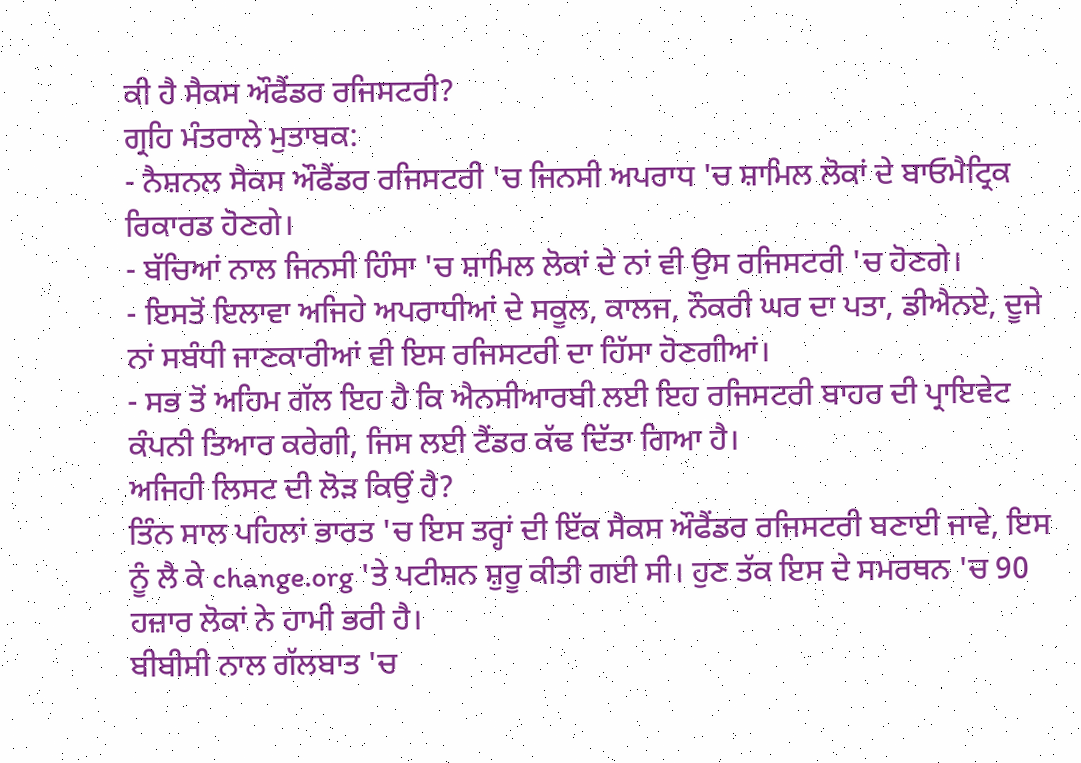ਕੀ ਹੈ ਸੈਕਸ ਔਫੈਂਡਰ ਰਜਿਸਟਰੀ?
ਗ੍ਰਹਿ ਮੰਤਰਾਲੇ ਮੁਤਾਬਕ:
- ਨੈਸ਼ਨਲ ਸੈਕਸ ਔਫੈਂਡਰ ਰਜਿਸਟਰੀ 'ਚ ਜਿਨਸੀ ਅਪਰਾਧ 'ਚ ਸ਼ਾਮਿਲ ਲੋਕਾਂ ਦੇ ਬਾਓਮੈਟ੍ਰਿਕ ਰਿਕਾਰਡ ਹੋਣਗੇ।
- ਬੱਚਿਆਂ ਨਾਲ ਜਿਨਸੀ ਹਿੰਸਾ 'ਚ ਸ਼ਾਮਿਲ ਲੋਕਾਂ ਦੇ ਨਾਂ ਵੀ ਉਸ ਰਜਿਸਟਰੀ 'ਚ ਹੋਣਗੇ।
- ਇਸਤੋਂ ਇਲਾਵਾ ਅਜਿਹੇ ਅਪਰਾਧੀਆਂ ਦੇ ਸਕੂਲ, ਕਾਲਜ, ਨੌਕਰੀ ਘਰ ਦਾ ਪਤਾ, ਡੀਐਨਏ, ਦੂਜੇ ਨਾਂ ਸਬੰਧੀ ਜਾਣਕਾਰੀਆਂ ਵੀ ਇਸ ਰਜਿਸਟਰੀ ਦਾ ਹਿੱਸਾ ਹੋਣਗੀਆਂ।
- ਸਭ ਤੋਂ ਅਹਿਮ ਗੱਲ ਇਹ ਹੈ ਕਿ ਐਨਸੀਆਰਬੀ ਲਈ ਇਹ ਰਜਿਸਟਰੀ ਬਾਹਰ ਦੀ ਪ੍ਰਾਇਵੇਟ ਕੰਪਨੀ ਤਿਆਰ ਕਰੇਗੀ, ਜਿਸ ਲਈ ਟੈਂਡਰ ਕੱਢ ਦਿੱਤਾ ਗਿਆ ਹੈ।
ਅਜਿਹੀ ਲਿਸਟ ਦੀ ਲੋੜ ਕਿਉਂ ਹੈ?
ਤਿੰਨ ਸਾਲ ਪਹਿਲਾਂ ਭਾਰਤ 'ਚ ਇਸ ਤਰ੍ਹਾਂ ਦੀ ਇੱਕ ਸੈਕਸ ਔਫੈਂਡਰ ਰਜਿਸਟਰੀ ਬਣਾਈ ਜਾਵੇ, ਇਸ ਨੂੰ ਲੈ ਕੇ change.org 'ਤੇ ਪਟੀਸ਼ਨ ਸ਼ੁਰੂ ਕੀਤੀ ਗਈ ਸੀ। ਹੁਣ ਤੱਕ ਇਸ ਦੇ ਸਮਰਥਨ 'ਚ 90 ਹਜ਼ਾਰ ਲੋਕਾਂ ਨੇ ਹਾਮੀ ਭਰੀ ਹੈ।
ਬੀਬੀਸੀ ਨਾਲ ਗੱਲਬਾਤ 'ਚ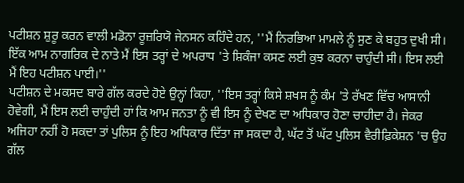ਪਟੀਸ਼ਨ ਸ਼ੁਰੂ ਕਰਨ ਵਾਲੀ ਮਡੋਨਾ ਰੂਜ਼ਰਿਯੋ ਜੇਨਸਨ ਕਹਿੰਦੇ ਹਨ, ''ਮੈਂ ਨਿਰਭਿਆ ਮਾਮਲੇ ਨੂੰ ਸੁਣ ਕੇ ਬਹੁਤ ਦੁਖੀ ਸੀ। ਇੱਕ ਆਮ ਨਾਗਰਿਕ ਦੇ ਨਾਤੇ ਮੈਂ ਇਸ ਤਰ੍ਹਾਂ ਦੇ ਅਪਰਾਧ 'ਤੇ ਸ਼ਿਕੰਜਾ ਕਸਣ ਲਈ ਕੁਝ ਕਰਨਾ ਚਾਹੁੰਦੀ ਸੀ। ਇਸ ਲਈ ਮੈਂ ਇਹ ਪਟੀਸ਼ਨ ਪਾਈ।''
ਪਟੀਸ਼ਨ ਦੇ ਮਕਸਦ ਬਾਰੇ ਗੱਲ ਕਰਦੇ ਹੋਏ ਉਨ੍ਹਾਂ ਕਿਹਾ, ''ਇਸ ਤਰ੍ਹਾਂ ਕਿਸੇ ਸ਼ਖਸ ਨੂੰ ਕੰਮ 'ਤੇ ਰੱਖਣ ਵਿੱਚ ਆਸਾਨੀ ਹੋਵੇਗੀ, ਮੈਂ ਇਸ ਲਈ ਚਾਹੁੰਦੀ ਹਾਂ ਕਿ ਆਮ ਜਨਤਾ ਨੂੰ ਵੀ ਇਸ ਨੂੰ ਦੇਖਣ ਦਾ ਅਧਿਕਾਰ ਹੋਣਾ ਚਾਹੀਦਾ ਹੈ। ਜੇਕਰ ਅਜਿਹਾ ਨਹੀਂ ਹੋ ਸਕਦਾ ਤਾਂ ਪੁਲਿਸ ਨੂੰ ਇਹ ਅਧਿਕਾਰ ਦਿੱਤਾ ਜਾ ਸਕਦਾ ਹੈ, ਘੱਟ ਤੋਂ ਘੱਟ ਪੁਲਿਸ ਵੈਰੀਫ਼ਿਕੇਸ਼ਨ 'ਚ ਉਹ ਗੱਲ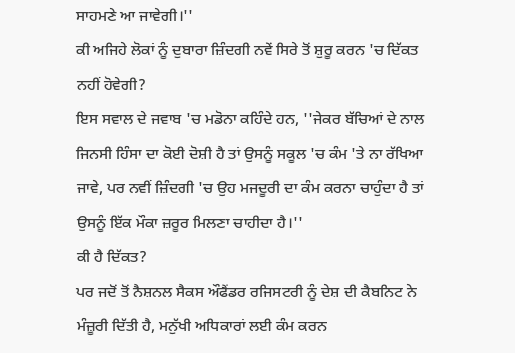ਸਾਹਮਣੇ ਆ ਜਾਵੇਗੀ।''
ਕੀ ਅਜਿਹੇ ਲੋਕਾਂ ਨੂੰ ਦੁਬਾਰਾ ਜ਼ਿੰਦਗੀ ਨਵੇਂ ਸਿਰੇ ਤੋਂ ਸ਼ੁਰੂ ਕਰਨ 'ਚ ਦਿੱਕਤ ਨਹੀਂ ਹੋਵੇਗੀ?
ਇਸ ਸਵਾਲ ਦੇ ਜਵਾਬ 'ਚ ਮਡੋਨਾ ਕਹਿੰਦੇ ਹਨ, ''ਜੇਕਰ ਬੱਚਿਆਂ ਦੇ ਨਾਲ ਜਿਨਸੀ ਹਿੰਸਾ ਦਾ ਕੋਈ ਦੋਸ਼ੀ ਹੈ ਤਾਂ ਉਸਨੂੰ ਸਕੂਲ 'ਚ ਕੰਮ 'ਤੇ ਨਾ ਰੱਖਿਆ ਜਾਵੇ, ਪਰ ਨਵੀਂ ਜ਼ਿੰਦਗੀ 'ਚ ਉਹ ਮਜਦੂਰੀ ਦਾ ਕੰਮ ਕਰਨਾ ਚਾਹੁੰਦਾ ਹੈ ਤਾਂ ਉਸਨੂੰ ਇੱਕ ਮੌਕਾ ਜ਼ਰੂਰ ਮਿਲਣਾ ਚਾਹੀਦਾ ਹੈ।''
ਕੀ ਹੈ ਦਿੱਕਤ?
ਪਰ ਜਦੋਂ ਤੋਂ ਨੈਸ਼ਨਲ ਸੈਕਸ ਔਫੈਂਡਰ ਰਜਿਸਟਰੀ ਨੂੰ ਦੇਸ਼ ਦੀ ਕੈਬਨਿਟ ਨੇ ਮੰਜ਼ੂਰੀ ਦਿੱਤੀ ਹੈ, ਮਨੁੱਖੀ ਅਧਿਕਾਰਾਂ ਲਈ ਕੰਮ ਕਰਨ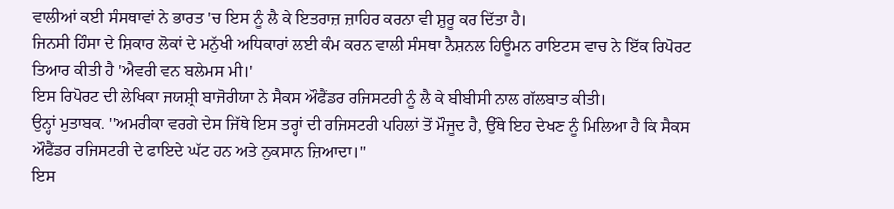ਵਾਲੀਆਂ ਕਈ ਸੰਸਥਾਵਾਂ ਨੇ ਭਾਰਤ 'ਚ ਇਸ ਨੂੰ ਲੈ ਕੇ ਇਤਰਾਜ਼ ਜ਼ਾਹਿਰ ਕਰਨਾ ਵੀ ਸ਼ੁਰੂ ਕਰ ਦਿੱਤਾ ਹੈ।
ਜਿਨਸੀ ਹਿੰਸਾ ਦੇ ਸ਼ਿਕਾਰ ਲੋਕਾਂ ਦੇ ਮਨੁੱਖੀ ਅਧਿਕਾਰਾਂ ਲਈ ਕੰਮ ਕਰਨ ਵਾਲੀ ਸੰਸਥਾ ਨੈਸ਼ਨਲ ਹਿਊਮਨ ਰਾਇਟਸ ਵਾਚ ਨੇ ਇੱਕ ਰਿਪੋਰਟ ਤਿਆਰ ਕੀਤੀ ਹੈ 'ਐਵਰੀ ਵਨ ਬਲੇਮਸ ਮੀ।'
ਇਸ ਰਿਪੋਰਟ ਦੀ ਲੇਖਿਕਾ ਜਯਸ਼੍ਰੀ ਬਾਜੋਰੀਯਾ ਨੇ ਸੈਕਸ ਔਫੈਂਡਰ ਰਜਿਸਟਰੀ ਨੂੰ ਲੈ ਕੇ ਬੀਬੀਸੀ ਨਾਲ ਗੱਲਬਾਤ ਕੀਤੀ।
ਉਨ੍ਹਾਂ ਮੁਤਾਬਕ. ''ਅਮਰੀਕਾ ਵਰਗੇ ਦੇਸ ਜਿੱਥੇ ਇਸ ਤਰ੍ਹਾਂ ਦੀ ਰਜਿਸਟਰੀ ਪਹਿਲਾਂ ਤੋਂ ਮੌਜੂਦ ਹੈ, ਉੱਥੇ ਇਹ ਦੇਖਣ ਨੂੰ ਮਿਲਿਆ ਹੈ ਕਿ ਸੈਕਸ ਔਫੈਂਡਰ ਰਜਿਸਟਰੀ ਦੇ ਫਾਇਦੇ ਘੱਟ ਹਨ ਅਤੇ ਨੁਕਸਾਨ ਜ਼ਿਆਦਾ।''
ਇਸ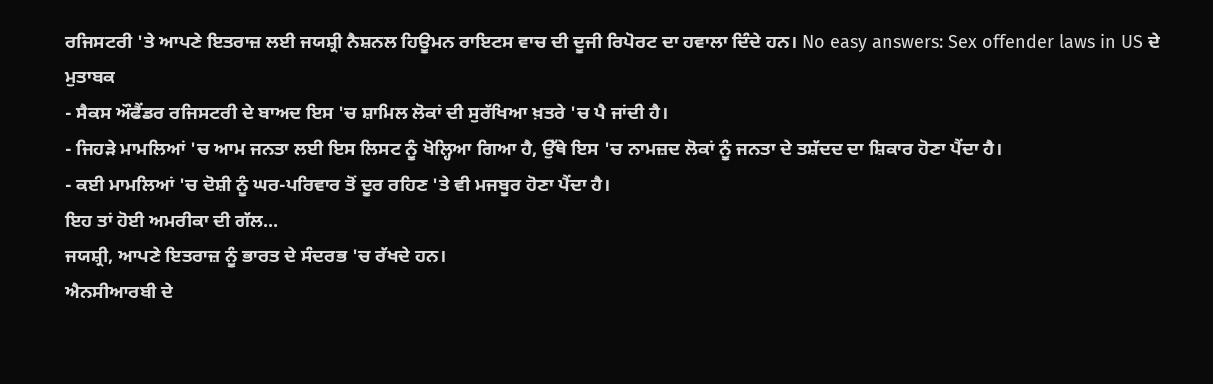ਰਜਿਸਟਰੀ 'ਤੇ ਆਪਣੇ ਇਤਰਾਜ਼ ਲਈ ਜਯਸ਼੍ਰੀ ਨੈਸ਼ਨਲ ਹਿਊਮਨ ਰਾਇਟਸ ਵਾਚ ਦੀ ਦੂਜੀ ਰਿਪੋਰਟ ਦਾ ਹਵਾਲਾ ਦਿੰਦੇ ਹਨ। No easy answers: Sex offender laws in US ਦੇ ਮੁਤਾਬਕ
- ਸੈਕਸ ਔਫੈਂਡਰ ਰਜਿਸਟਰੀ ਦੇ ਬਾਅਦ ਇਸ 'ਚ ਸ਼ਾਮਿਲ ਲੋਕਾਂ ਦੀ ਸੁਰੱਖਿਆ ਖ਼ਤਰੇ 'ਚ ਪੈ ਜਾਂਦੀ ਹੈ।
- ਜਿਹੜੇ ਮਾਮਲਿਆਂ 'ਚ ਆਮ ਜਨਤਾ ਲਈ ਇਸ ਲਿਸਟ ਨੂੰ ਖੋਲ੍ਹਿਆ ਗਿਆ ਹੈ, ਉੱਥੇ ਇਸ 'ਚ ਨਾਮਜ਼ਦ ਲੋਕਾਂ ਨੂੰ ਜਨਤਾ ਦੇ ਤਸ਼ੱਦਦ ਦਾ ਸ਼ਿਕਾਰ ਹੋਣਾ ਪੈਂਦਾ ਹੈ।
- ਕਈ ਮਾਮਲਿਆਂ 'ਚ ਦੋਸ਼ੀ ਨੂੰ ਘਰ-ਪਰਿਵਾਰ ਤੋਂ ਦੂਰ ਰਹਿਣ 'ਤੇ ਵੀ ਮਜਬੂਰ ਹੋਣਾ ਪੈਂਦਾ ਹੈ।
ਇਹ ਤਾਂ ਹੋਈ ਅਮਰੀਕਾ ਦੀ ਗੱਲ...
ਜਯਸ਼੍ਰੀ, ਆਪਣੇ ਇਤਰਾਜ਼ ਨੂੰ ਭਾਰਤ ਦੇ ਸੰਦਰਭ 'ਚ ਰੱਖਦੇ ਹਨ।
ਐਨਸੀਆਰਬੀ ਦੇ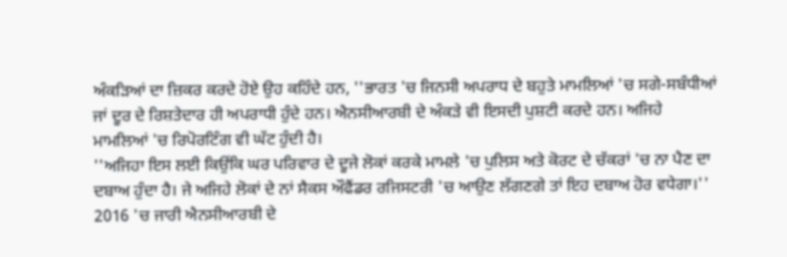ਅੰਕੜਿਆਂ ਦਾ ਜ਼ਿਕਰ ਕਰਦੇ ਹੋਏ ਉਹ ਕਹਿੰਦੇ ਹਨ, ''ਭਾਰਤ 'ਚ ਜਿਨਸੀ ਅਪਰਾਧ ਦੇ ਬਹੁਤੇ ਮਾਮਲਿਆਂ 'ਚ ਸਗੇ-ਸਬੰਧੀਆਂ ਜਾਂ ਦੂਰ ਦੇ ਰਿਸ਼ਤੇਦਾਰ ਹੀ ਅਪਰਾਧੀ ਹੁੰਦੇ ਹਨ। ਐਨਸੀਆਰਬੀ ਦੇ ਅੰਕੜੇ ਵੀ ਇਸਦੀ ਪੁਸ਼ਟੀ ਕਰਦੇ ਹਨ। ਅਜਿਹੇ ਮਾਮਲਿਆਂ 'ਚ ਰਿਪੋਰਟਿੰਗ ਵੀ ਘੱਟ ਹੁੰਦੀ ਹੈ।
''ਅਜਿਹਾ ਇਸ ਲਈ ਕਿਉਂਕਿ ਘਰ ਪਰਿਵਾਰ ਦੇ ਦੂਜੇ ਲੋਕਾਂ ਕਰਕੇ ਮਾਮਲੇ 'ਚ ਪੁਲਿਸ ਅਤੇ ਕੋਰਟ ਦੇ ਚੱਕਰਾਂ 'ਚ ਨਾ ਪੈਣ ਦਾ ਦਬਾਅ ਹੁੰਦਾ ਹੈ। ਜੇ ਅਜਿਹੇ ਲੋਕਾਂ ਦੇ ਨਾਂ ਸੈਕਸ ਔਫੈਂਡਰ ਰਜਿਸਟਰੀ 'ਚ ਆਉਣ ਲੱਗਣਗੇ ਤਾਂ ਇਹ ਦਬਾਅ ਹੋਰ ਵਧੇਗਾ।''
2016 'ਚ ਜਾਰੀ ਐਨਸੀਆਰਬੀ ਦੇ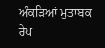ਅੰਕੜਿਆਂ ਮੁਤਾਬਕ ਰੇਪ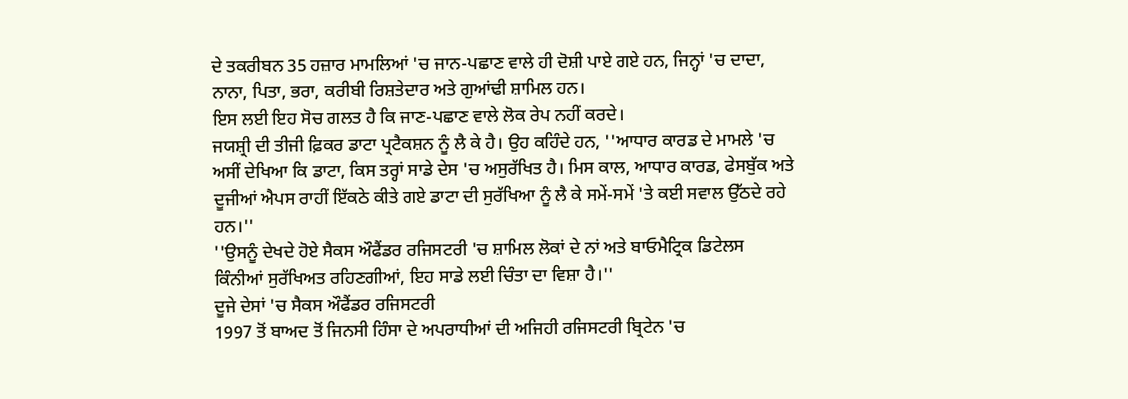ਦੇ ਤਕਰੀਬਨ 35 ਹਜ਼ਾਰ ਮਾਮਲਿਆਂ 'ਚ ਜਾਨ-ਪਛਾਣ ਵਾਲੇ ਹੀ ਦੋਸ਼ੀ ਪਾਏ ਗਏ ਹਨ, ਜਿਨ੍ਹਾਂ 'ਚ ਦਾਦਾ, ਨਾਨਾ, ਪਿਤਾ, ਭਰਾ, ਕਰੀਬੀ ਰਿਸ਼ਤੇਦਾਰ ਅਤੇ ਗੁਆਂਢੀ ਸ਼ਾਮਿਲ ਹਨ।
ਇਸ ਲਈ ਇਹ ਸੋਚ ਗਲਤ ਹੈ ਕਿ ਜਾਣ-ਪਛਾਣ ਵਾਲੇ ਲੋਕ ਰੇਪ ਨਹੀਂ ਕਰਦੇ।
ਜਯਸ਼੍ਰੀ ਦੀ ਤੀਜੀ ਫ਼ਿਕਰ ਡਾਟਾ ਪ੍ਰਟੈਕਸ਼ਨ ਨੂੰ ਲੈ ਕੇ ਹੈ। ਉਹ ਕਹਿੰਦੇ ਹਨ, ''ਆਧਾਰ ਕਾਰਡ ਦੇ ਮਾਮਲੇ 'ਚ ਅਸੀਂ ਦੇਖਿਆ ਕਿ ਡਾਟਾ, ਕਿਸ ਤਰ੍ਹਾਂ ਸਾਡੇ ਦੇਸ 'ਚ ਅਸੁਰੱਖਿਤ ਹੈ। ਮਿਸ ਕਾਲ, ਆਧਾਰ ਕਾਰਡ, ਫੇਸਬੁੱਕ ਅਤੇ ਦੂਜੀਆਂ ਐਪਸ ਰਾਹੀਂ ਇੱਕਠੇ ਕੀਤੇ ਗਏ ਡਾਟਾ ਦੀ ਸੁਰੱਖਿਆ ਨੂੰ ਲੈ ਕੇ ਸਮੇਂ-ਸਮੇਂ 'ਤੇ ਕਈ ਸਵਾਲ ਉੱਠਦੇ ਰਹੇ ਹਨ।''
''ਉਸਨੂੰ ਦੇਖਦੇ ਹੋਏ ਸੈਕਸ ਔਫੈਂਡਰ ਰਜਿਸਟਰੀ 'ਚ ਸ਼ਾਮਿਲ ਲੋਕਾਂ ਦੇ ਨਾਂ ਅਤੇ ਬਾਓਮੈਟ੍ਰਿਕ ਡਿਟੇਲਸ ਕਿੰਨੀਆਂ ਸੁਰੱਖਿਅਤ ਰਹਿਣਗੀਆਂ, ਇਹ ਸਾਡੇ ਲਈ ਚਿੰਤਾ ਦਾ ਵਿਸ਼ਾ ਹੈ।''
ਦੂਜੇ ਦੇਸਾਂ 'ਚ ਸੈਕਸ ਔਫੈਂਡਰ ਰਜਿਸਟਰੀ
1997 ਤੋਂ ਬਾਅਦ ਤੋਂ ਜਿਨਸੀ ਹਿੰਸਾ ਦੇ ਅਪਰਾਧੀਆਂ ਦੀ ਅਜਿਹੀ ਰਜਿਸਟਰੀ ਬ੍ਰਿਟੇਨ 'ਚ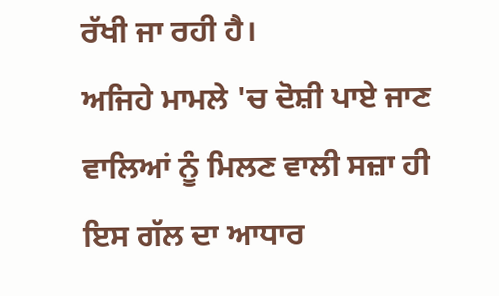ਰੱਖੀ ਜਾ ਰਹੀ ਹੈ।
ਅਜਿਹੇ ਮਾਮਲੇ 'ਚ ਦੋਸ਼ੀ ਪਾਏ ਜਾਣ ਵਾਲਿਆਂ ਨੂੰ ਮਿਲਣ ਵਾਲੀ ਸਜ਼ਾ ਹੀ ਇਸ ਗੱਲ ਦਾ ਆਧਾਰ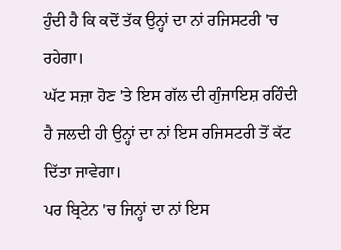ਹੁੰਦੀ ਹੈ ਕਿ ਕਦੋਂ ਤੱਕ ਉਨ੍ਹਾਂ ਦਾ ਨਾਂ ਰਜਿਸਟਰੀ 'ਚ ਰਹੇਗਾ।
ਘੱਟ ਸਜ਼ਾ ਹੋਣ 'ਤੇ ਇਸ ਗੱਲ ਦੀ ਗੁੰਜਾਇਸ਼ ਰਹਿੰਦੀ ਹੈ ਜਲਦੀ ਹੀ ਉਨ੍ਹਾਂ ਦਾ ਨਾਂ ਇਸ ਰਜਿਸਟਰੀ ਤੋਂ ਕੱਟ ਦਿੱਤਾ ਜਾਵੇਗਾ।
ਪਰ ਬ੍ਰਿਟੇਨ 'ਚ ਜਿਨ੍ਹਾਂ ਦਾ ਨਾਂ ਇਸ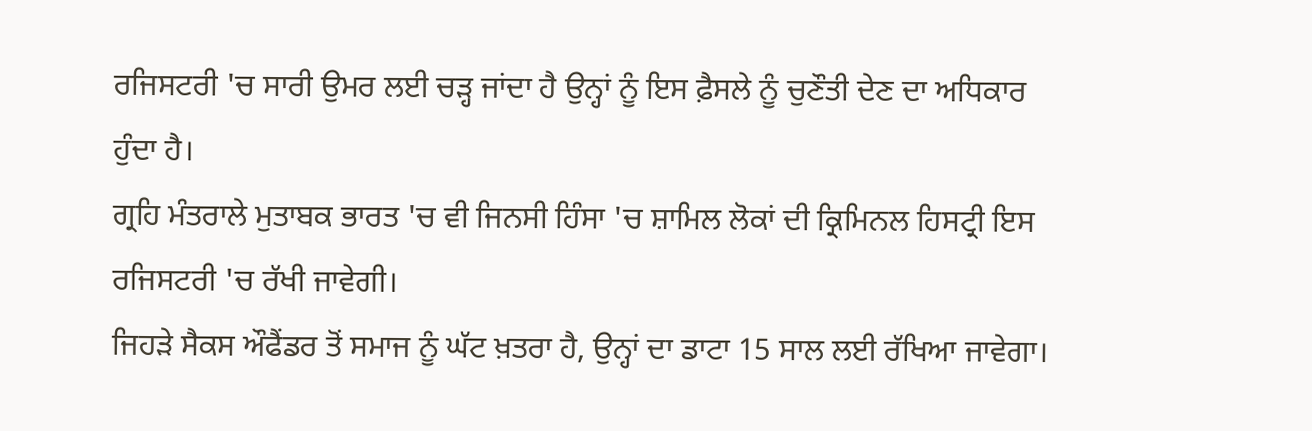ਰਜਿਸਟਰੀ 'ਚ ਸਾਰੀ ਉਮਰ ਲਈ ਚੜ੍ਹ ਜਾਂਦਾ ਹੈ ਉਨ੍ਹਾਂ ਨੂੰ ਇਸ ਫ਼ੈਸਲੇ ਨੂੰ ਚੁਣੌਤੀ ਦੇਣ ਦਾ ਅਧਿਕਾਰ ਹੁੰਦਾ ਹੈ।
ਗ੍ਰਹਿ ਮੰਤਰਾਲੇ ਮੁਤਾਬਕ ਭਾਰਤ 'ਚ ਵੀ ਜਿਨਸੀ ਹਿੰਸਾ 'ਚ ਸ਼ਾਮਿਲ ਲੋਕਾਂ ਦੀ ਕ੍ਰਿਮਿਨਲ ਹਿਸਟ੍ਰੀ ਇਸ ਰਜਿਸਟਰੀ 'ਚ ਰੱਖੀ ਜਾਵੇਗੀ।
ਜਿਹੜੇ ਸੈਕਸ ਔਫੈਂਡਰ ਤੋਂ ਸਮਾਜ ਨੂੰ ਘੱਟ ਖ਼ਤਰਾ ਹੈ, ਉਨ੍ਹਾਂ ਦਾ ਡਾਟਾ 15 ਸਾਲ ਲਈ ਰੱਖਿਆ ਜਾਵੇਗਾ।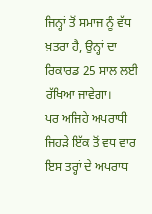ਜਿਨ੍ਹਾਂ ਤੋਂ ਸਮਾਜ ਨੂੰ ਵੱਧ ਖ਼ਤਰਾ ਹੈ, ਉਨ੍ਹਾਂ ਦਾ ਰਿਕਾਰਡ 25 ਸਾਲ ਲਈ ਰੱਖਿਆ ਜਾਵੇਗਾ।
ਪਰ ਅਜਿਹੇ ਅਪਰਾਧੀ ਜਿਹੜੇ ਇੱਕ ਤੋਂ ਵਧ ਵਾਰ ਇਸ ਤਰ੍ਹਾਂ ਦੇ ਅਪਰਾਧ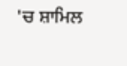'ਚ ਸ਼ਾਮਿਲ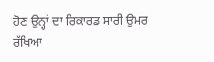ਹੋਣ ਉਨ੍ਹਾਂ ਦਾ ਰਿਕਾਰਡ ਸਾਰੀ ਉਮਰ ਰੱਖਿਆ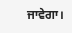ਜਾਵੇਗਾ।